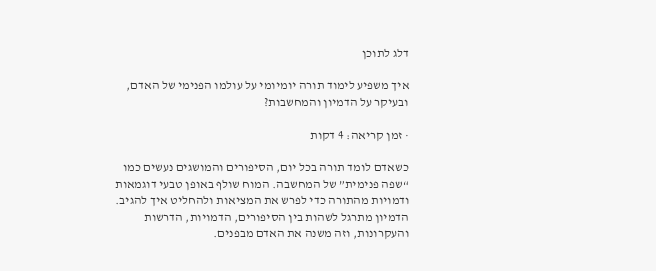דלג לתוכן

איך משפיע לימוד תורה יומיומי על עולמו הפנימי של האדם, ובעיקר על הדמיון והמחשבות?

· זמן קריאה: 4 דקות

כשאדם לומד תורה בכל יום, הסיפורים והמושגים נעשים כמו “שפה פנימית” של המחשבה. המוח שולף באופן טבעי דוגמאות ודמויות מהתורה כדי לפרש את המציאות ולהחליט איך להגיב. הדמיון מתרגל לשהות בין הסיפורים, הדמויות, הדרשות והעקרונות, וזה משנה את האדם מבפנים.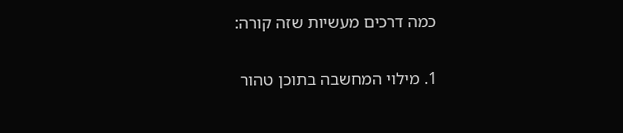כמה דרכים מעשיות שזה קורה:

1. מילוי המחשבה בתוכן טהור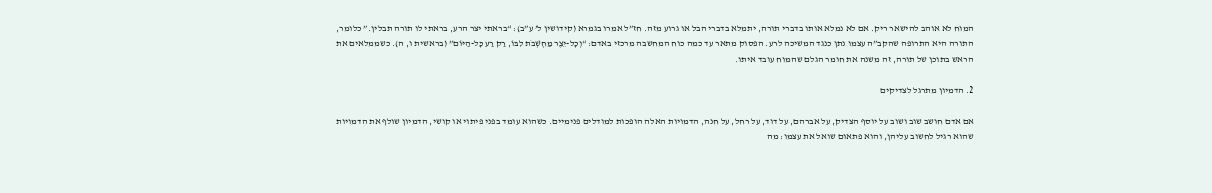המוח לא אוהב להישאר ריק. אם לא נמלא אותו בדברי תורה, יתמלא בדברי הבל או גרוע מזה. חז”ל אמרו בגמרא (קידושין ל’ ע”ב): “בראתי יצר הרע, בראתי לו תורה תבלין.” כלומר, התורה היא התרופה שהקב”ה עצמו נתן כנגד המשיכה לרע. הפסוק מתאר עד כמה כוח המחשבה מרכזי באדם: “וְכָל-יֵצֶר מַחְשְׁבֹת לִבּוֹ, רַק רַע כָּל-הַיּוֹם” (בראשית ו, ה). כשממלאים את הראש בתוכן של תורה, זה משנה את חומר הגלם שהמוח עובד איתו.

2. הדמיון מתרגל לצדיקים

אם אדם חושב שוב ושוב על יוסף הצדיק, על אברהם, על דוד, על רחל, על חנה, הדמויות האלה הופכות למודלים פנימיים. כשהוא עומד בפני פיתוי או קושי, הדמיון שולף את הדמויות שהוא רגיל לחשוב עליהן, והוא פתאום שואל את עצמו: מה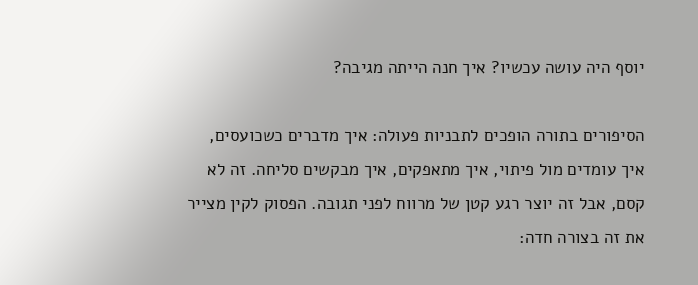יוסף היה עושה עכשיו? איך חנה הייתה מגיבה?

הסיפורים בתורה הופכים לתבניות פעולה: איך מדברים כשכועסים, איך עומדים מול פיתוי, איך מתאפקים, איך מבקשים סליחה. זה לא קסם, אבל זה יוצר רגע קטן של מרווח לפני תגובה. הפסוק לקין מצייר את זה בצורה חדה: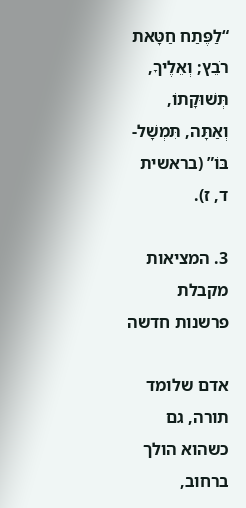“לַפֶּתַח חַטָּאת רֹבֵץ; וְאֵלֶיךָ, תְּשׁוּקָתוֹ, וְאַתָּה, תִּמְשָׁל-בּוֹ” (בראשית ד, ז).

3. המציאות מקבלת פרשנות חדשה

אדם שלומד תורה, גם כשהוא הולך ברחוב,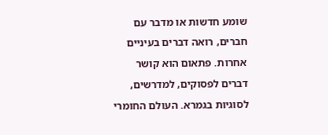שומע חדשות או מדבר עם חברים, רואה דברים בעיניים אחרות. פתאום הוא קושר דברים לפסוקים, למדרשים, לסוגיות בגמרא. העולם החומרי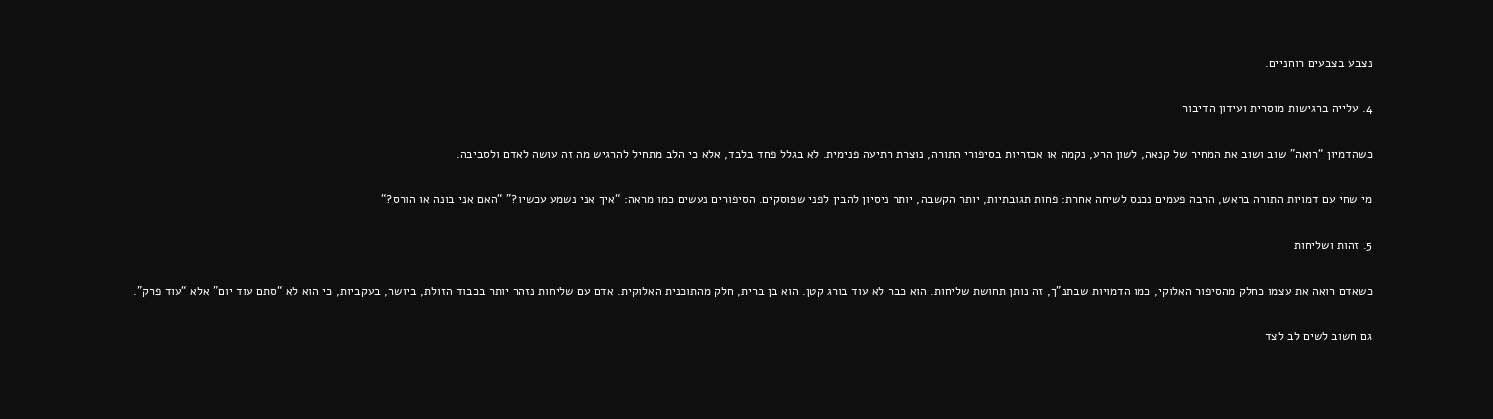נצבע בצבעים רוחניים.

4. עלייה ברגישות מוסרית ועידון הדיבור

כשהדמיון “רואה” שוב ושוב את המחיר של קנאה, לשון הרע, נקמה או אכזריות בסיפורי התורה, נוצרת רתיעה פנימית. לא בגלל פחד בלבד, אלא כי הלב מתחיל להרגיש מה זה עושה לאדם ולסביבה.

מי שחי עם דמויות התורה בראש, הרבה פעמים נכנס לשיחה אחרת: פחות תגובתיות, יותר הקשבה, יותר ניסיון להבין לפני שפוסקים. הסיפורים נעשים כמו מראה: “איך אני נשמע עכשיו?” “האם אני בונה או הורס?“

5. זהות ושליחות

כשאדם רואה את עצמו כחלק מהסיפור האלוקי, כמו הדמויות שבתנ”ך, זה נותן תחושת שליחות. הוא כבר לא עוד בורג קטן. הוא בן ברית, חלק מהתוכנית האלוקית. אדם עם שליחות נזהר יותר בכבוד הזולת, ביושר, בעקביות, כי הוא לא “סתם עוד יום” אלא “עוד פרק”.

גם חשוב לשים לב לצד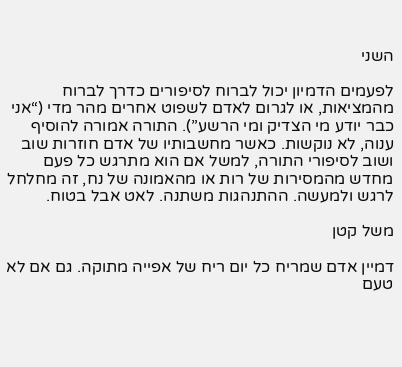השני

לפעמים הדמיון יכול לברוח לסיפורים כדרך לברוח מהמציאות, או לגרום לאדם לשפוט אחרים מהר מדי (“אני כבר יודע מי הצדיק ומי הרשע”). התורה אמורה להוסיף ענוה, לא נוקשות. כאשר מחשבותיו של אדם חוזרות שוב ושוב לסיפורי התורה, למשל אם הוא מתרגש כל פעם מחדש מהמסירות של רות או מהאמונה של נח, זה מחלחל לרגש ולמעשה. ההתנהגות משתנה. לאט אבל בטוח.

משל קטן

דמיין אדם שמריח כל יום ריח של אפייה מתוקה. גם אם לא טעם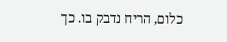כלום, הריח נדבק בו. כך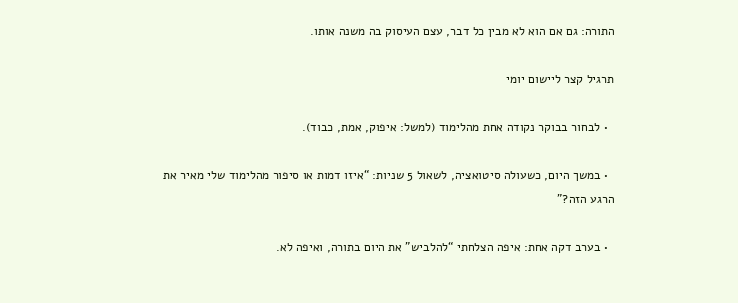התורה: גם אם הוא לא מבין כל דבר, עצם העיסוק בה משנה אותו.

תרגיל קצר ליישום יומי

  • לבחור בבוקר נקודה אחת מהלימוד (למשל: איפוק, אמת, כבוד).

  • במשך היום, כשעולה סיטואציה, לשאול 5 שניות: “איזו דמות או סיפור מהלימוד שלי מאיר את הרגע הזה?”

  • בערב דקה אחת: איפה הצלחתי “להלביש” את היום בתורה, ואיפה לא.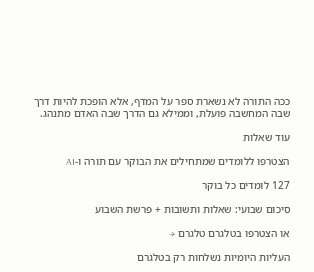ככה התורה לא נשארת ספר על המדף, אלא הופכת להיות דרך שבה המחשבה פועלת, וממילא גם הדרך שבה האדם מתנהג.

עוד שאלות

הצטרפו ללומדים שמתחילים את הבוקר עם תורה ו-AI

127 לומדים כל בוקר

סיכום שבועי: שאלות ותשובות + פרשת השבוע

או הצטרפו בטלגרם טלגרם →

העליות היומיות נשלחות רק בטלגרם